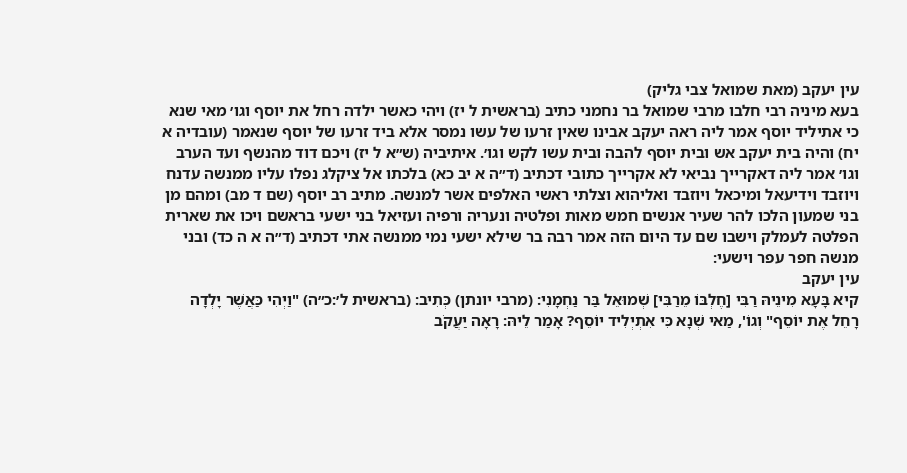עין יעקב (מאת שמואל צבי גליק)
בעא מיניה רבי חלבו מרבי שמואל בר נחמני כתיב (בראשית ל יז) ויהי כאשר ילדה רחל את יוסף וגו׳ מאי שנא כי אתיליד יוסף אמר ליה ראה יעקב אבינו שאין זרעו של עשו נמסר אלא ביד זרעו של יוסף שנאמר (עובדיה א יח) והיה בית יעקב אש ובית יוסף להבה ובית עשו לקש וגו׳. איתיביה (ש״א ל יז) ויכם דוד מהנשף ועד הערב וגו׳ אמר ליה דאקרייך נביאי לא אקרייך כתובי דכתיב (ד״ה א יב כא) בלכתו אל ציקלג נפלו עליו ממנשה עדנח ויוזבד וידיעאל ומיכאל ויוזבד ואליהוא וצלתי ראשי האלפים אשר למנשה. מתיב רב יוסף (שם ד מב) ומהם מן בני שמעון הלכו להר שעיר אנשים חמש מאות ופלטיה ונעריה ורפיה ועזיאל בני ישעי בראשם ויכו את שארית הפלטה לעמלק וישבו שם עד היום הזה אמר רבה בר שילא ישעי נמי ממנשה אתי דכתיב (ד״ה א ה כד) ובני מנשה חפר עפר וישעי:
עין יעקב
קיא בָּעָא מִינֵיהּ רַבִּי [חֶלְבּוֹ מֵרַבִּי] שְׁמוּאֵל בַּר נַחְמָנִי: (מרבי יונתן) כְּתִיב: (בראשית ל׳:כ״ה) "וַיְהִי כַּאֲשֶׁר יָלְדָה רָחֵל אֶת יוֹסֵף" וְגוֹ', מַאי שְׁנָא כִּי אִתְיְלִיד יוֹסֵף? אָמַר לֵיהּ: רָאָה יַעֲקֹב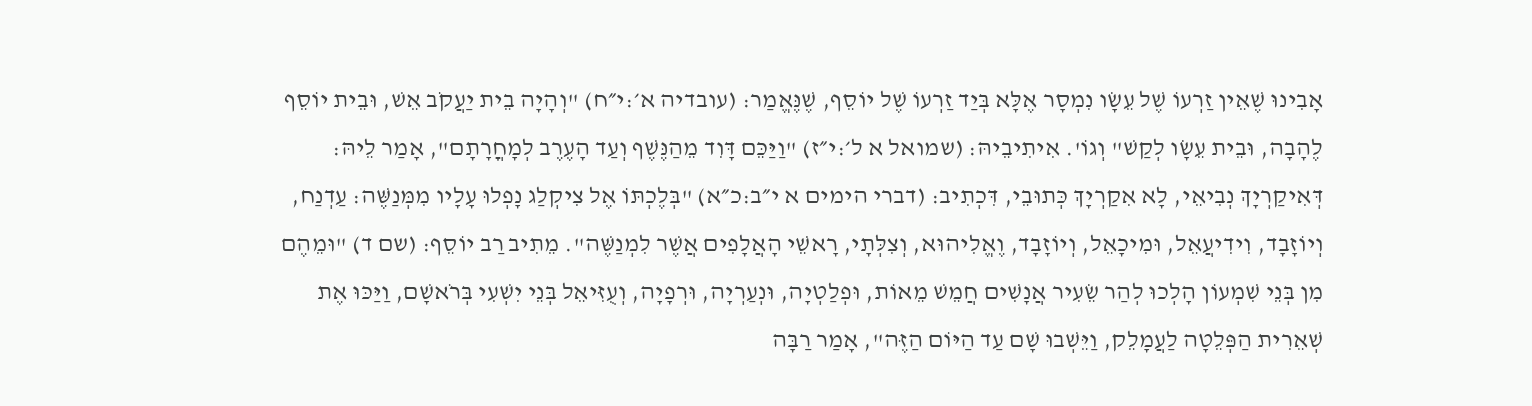אָבִינוּ שֶׁאֵין זַרְעוֹ שֶׁל עֵשָׂו נִמְסָר אֶלָּא בְּיַד זַרְעוֹ שֶׁל יוֹסֵף, שֶׁנֶּאֱמַר: (עובדיה א׳:י״ח) "וְהָיָה בֵית יַעֲקֹב אֵשׁ, וּבֵית יוֹסֵף לֶהָבָה, וּבֵית עֵשָׂו לְקַשׁ" וְגוֹ'. אִיתִיבֵיהּ: (שמואל א ל׳:י״ז) "וַיַּכֵּם דָּוִד מֵהַנֶּשֶׁף וְעַד הָעֶרֶב לְמָחֳרָתָם", אָמַר לֵיהּ: דְּאִיקַרְיָךְ נְבִיאֵי, לָא אִקַרְיָךְ כְּתוּבֵי, דִּכְתִיב: (דברי הימים א י״ב:כ״א) "בְּלֶכְתּוֹ אֶל צִיקְלַג נָפְלוּ עָלָיו מִמְּנַשֶּׁה: עַדְנַח, וְיוֹזָבָד, וִידִיעֲאֵל, וּמִיכָאֵל, וְיוֹזָבָד, וֶאֱלִיהוּא, וְצִלְּתָי, רָאשֵׁי הָאֲלָפִים אֲשֶׁר לִמְנַשֶּׁה". מֵתִיב רַב יוֹסֵף: (שם ד) "וּמֵהֶם מִן בְּנֵי שִׁמְעוֹן הָלְכוּ לְהַר שֵׂעִיר אֲנָשִׁים חֲמֵשׁ מֵאוֹת, וּפְלַטְיָה, וּנְעַרְיָה, וּרְפָיָה, וְעֻזִּיאֵל בְּנֵי יִשְׁעִי בְּרֹאשָׁם, וַיַּכּוּ אֶת שְׁאֵרִית הַפְּלֵטָה לַעֲמָלֵק, וַיֵּשְׁבוּ שָׁם עַד הַיּוֹם הַזֶּה", אָמַר רַבָּה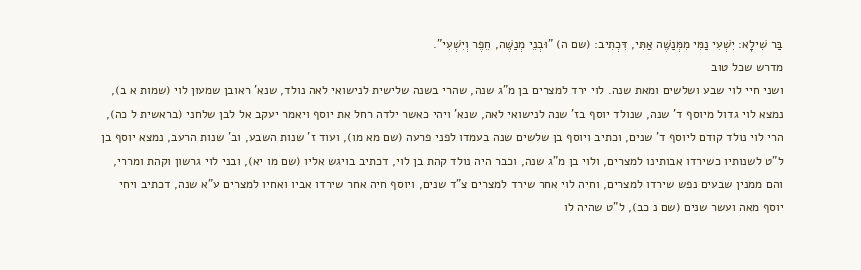בַּר שִׁילָא: יִשְׁעִי נַמִּי מִמְּנַשֶּׁה אַתִּי, דִּכְתִיב: (שם ה) "וּבְנֵי מְנַשֶּׁה, חֵפֶר וְיִשְׁעִי".
מדרש שכל טוב
ושני חיי לוי שבע ושלשים ומאת שנה. לוי ירד למצרים בן מ"ג שנה, שהרי בשנה שלישית לנישואי לאה נולד, שנא' ראובן שמעון לוי (שמות א ב), נמצא לוי גדול מיוסף ד' שנה, שנולד יוסף בז' שנה לנישואי לאה, שנא' ויהי כאשר ילדה רחל את יוסף ויאמר יעקב אל לבן שלחני (בראשית ל כה), הרי לוי נולד קודם ליוסף ד' שנים, וכתיב ויוסף בן שלשים שנה בעמדו לפני פרעה (שם מא מו), ועוד ז' שנות השבע, וב' שנות הרעב, נמצא יוסף בן ל"ט לשנותיו כשירדו אבותינו למצרים, ולוי בן מ"ג שנה, וכבר היה נולד קהת בן לוי, דכתיב בויגש אליו (שם מו יא), ובני לוי גרשון וקהת ומררי, והם ממנין שבעים נפש שירדו למצרים, וחיה לוי אחר שירד למצרים צ"ד שנים, ויוסף חיה אחר שירדו אביו ואחיו למצרים ע"א שנה, דכתיב ויחי יוסף מאה ועשר שנים (שם נ כב), ל"ט שהיה לו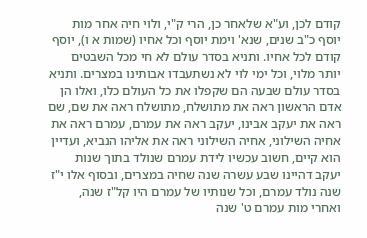קודם לכן, וע"א שלאחר כן, הרי ק"י, ולוי חיה אחר מות יוסף כ"ב שנים, שנא' וימת יוסף וכל אחיו (שמות א ו), יוסף קודם לכל אחיו. ותניא בסדר עולם לא חי מכל השבטים יותר מלוי, וכל ימי לוי לא נשתעבדו אבותינו במצרים. ותניא בסדר עולם שבעה הם שקפלו את כל העולם כלו, ואלו הן אדם הראשון ראה את מתושלח, מתושלח ראה את שם, שם ראה את יעקב אבינו, יעקב ראה את עמרם, עמרם ראה את אחיה השילוני, אחיה השילוני ראה את אליהו הנביא, ועדיין הוא קיים, חשוב עכשיו לידת עמרם שנולד בתוך שנות יעקב דהיינו שבע עשרה שנה שחיה במצרים, ובסוף אלו י"ז שנה נולד עמרם, וכל שנותיו של עמרם היו קל"ז שנה, ואחרי מות עמרם ט' שנה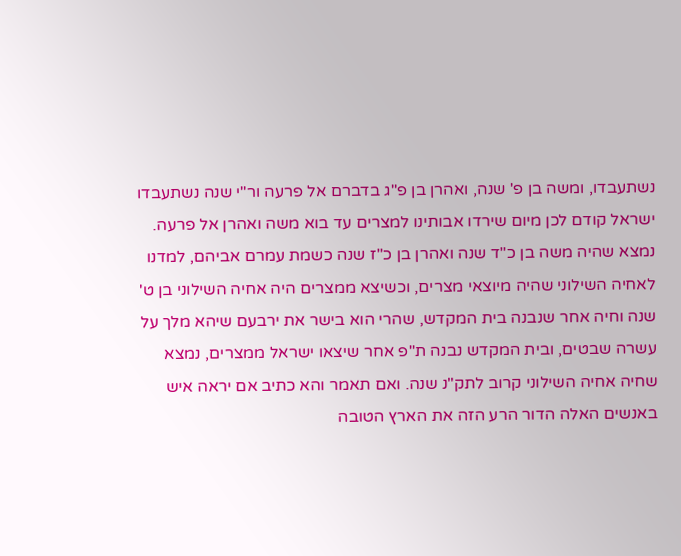נשתעבדו, ומשה בן פ' שנה, ואהרן בן פ"ג בדברם אל פרעה ור"י שנה נשתעבדו ישראל קודם לכן מיום שירדו אבותינו למצרים עד בוא משה ואהרן אל פרעה. נמצא שהיה משה בן כ"ד שנה ואהרן בן כ"ז שנה כשמת עמרם אביהם, למדנו לאחיה השילוני שהיה מיוצאי מצרים, וכשיצא ממצרים היה אחיה השילוני בן ט' שנה וחיה אחר שנבנה בית המקדש, שהרי הוא בישר את ירבעם שיהא מלך על עשרה שבטים, ובית המקדש נבנה ת"פ אחר שיצאו ישראל ממצרים, נמצא שחיה אחיה השילוני קרוב לתק"נ שנה. ואם תאמר והא כתיב אם יראה איש באנשים האלה הדור הרע הזה את הארץ הטובה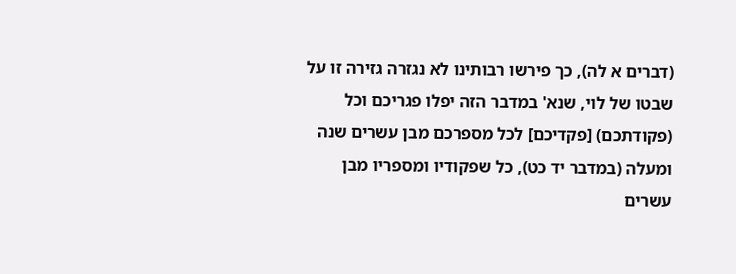(דברים א לה), כך פירשו רבותינו לא נגזרה גזירה זו על שבטו של לוי, שנא' במדבר הזה יפלו פגריכם וכל (פקודתכם) [פקדיכם] לכל מספרכם מבן עשרים שנה ומעלה (במדבר יד כט), כל שפקודיו ומספריו מבן עשרים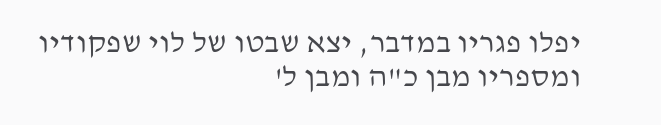יפלו פגריו במדבר, יצא שבטו של לוי שפקודיו ומספריו מבן כ"ה ומבן ל'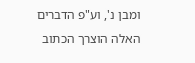ומבן נ', וע"פ הדברים האלה הוצרך הכתוב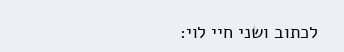לכתוב ושני חיי לוי: